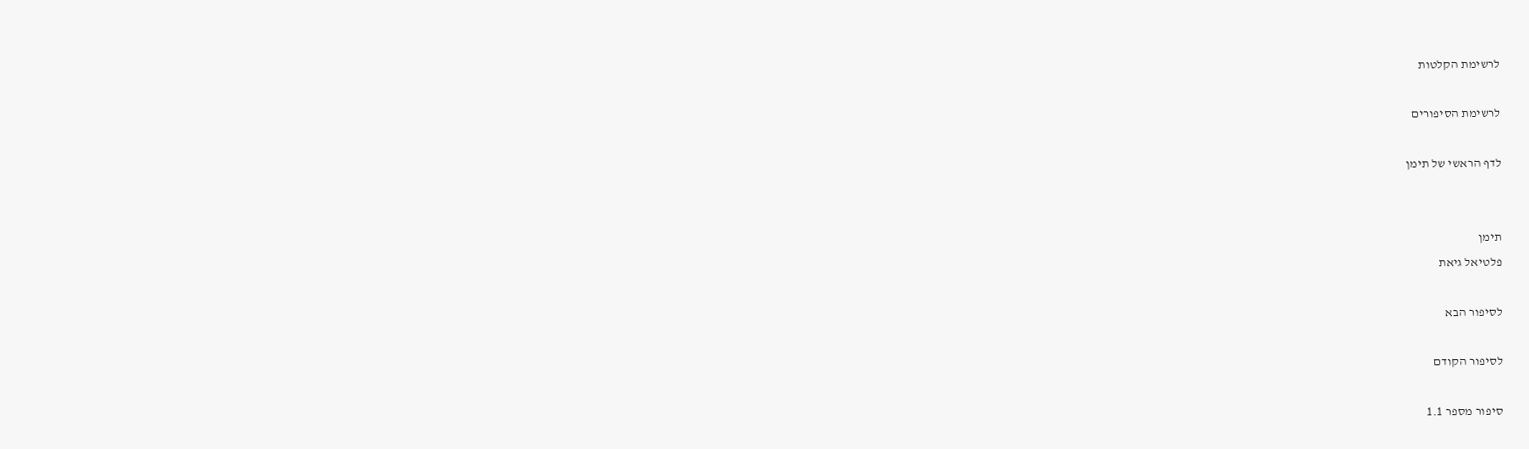לרשימת הקלטות

לרשימת הסיפורים

לדף הראשי של תימן


תימן
פלטיאל גיאת

לסיפור הבא

לסיפור הקודם

סיפור מספר 1.1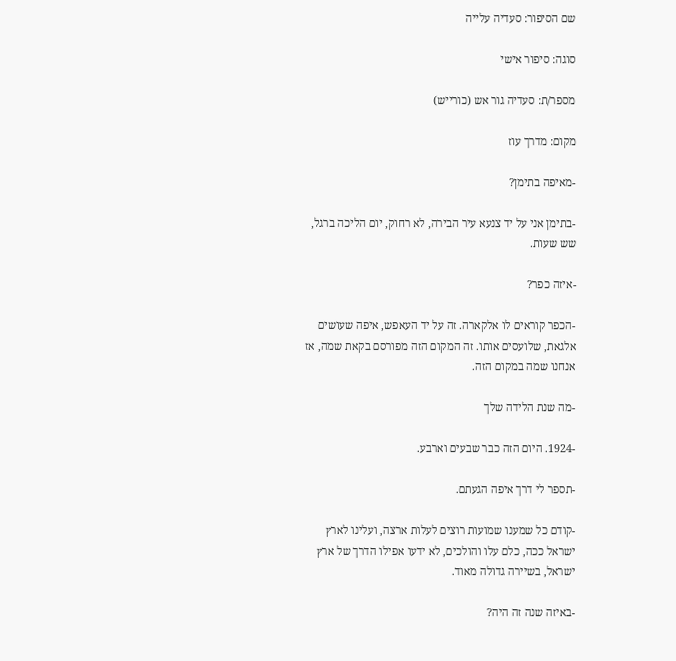שם הסיפור: סעדיה עלייה

סוגה: סיפור אישי

מספר/ת: סעדיה גור אש (כורייש)

מקום: מדרך עוז

-מאיפה בתימן?

-בתימן אני על יד צנעא עיר הבירה, לא רחוק, יום הליכה ברגל, שש שעות.

-איזה כפר?

-הכפר קוראים לו אלקארה. זה על יד העאפש, איפה שעושים אלגאת, שלועסים אותו. זה המקום הזה מפורסם בקאת שמה, אז אנחנו שמה במקום הזה.

-מה שנת הלידה שלך

-1924. היום הזה כבר שבעים וארבע.

-תספר לי דרך איפה הגעתם.

-קודם כל שמענו שמועות רוצים לעלות ארצה, ועלינו לארץ ישראל ככה, כלם עלו והולכים, לא ידעו אפילו הדרך של ארץ ישראל, בשיירה גדולה מאוד.

-באיזה שנה זה היה?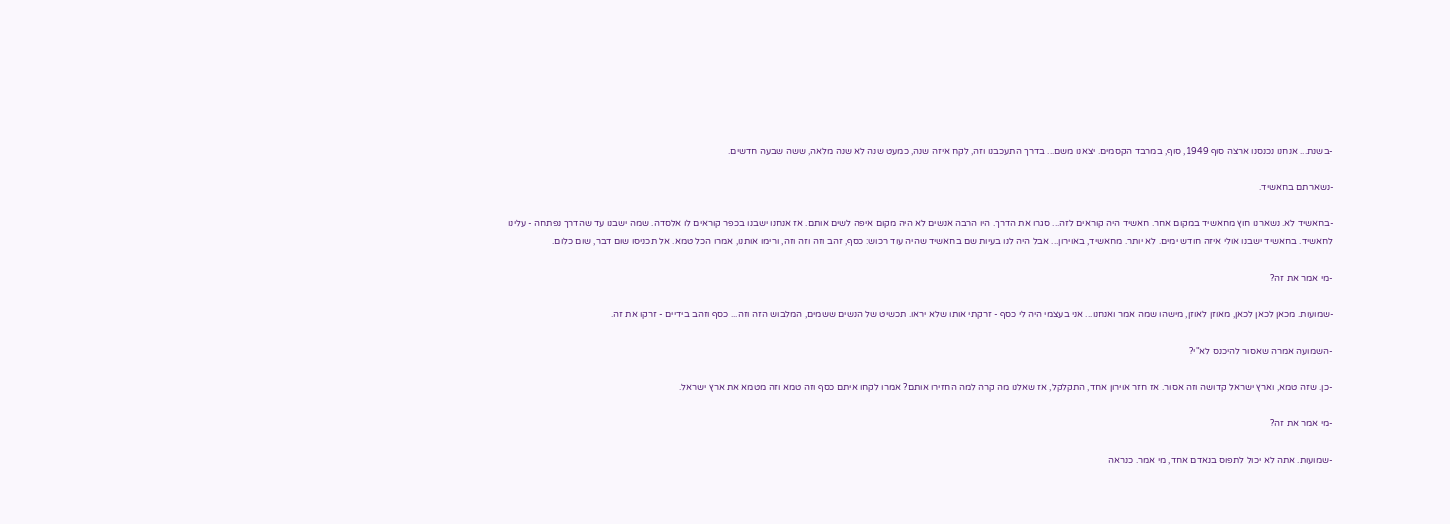-בשנת... אנחנו נכנסנו ארצה סוף 1949, סוף, במרבד הקסמים. יצאנו משם... בדרך התעכבנו וזה, לקח איזה שנה, כמעט שנה לא שנה מלאה, ששה שבעה חדשים.

-נשארתם בחאשיד.

-בחאשיד לא. נשארנו חוץ מחאשיד במקום אחר. חאשיד היה קוראים לזה... סגרו את הדרך. היו הרבה אנשים לא היה מקום איפה לשים אותם. אז אנחנו ישבנו בכפר קוראים לו אלסדה. שמה ישבנו עד שהדרך נפתחה - עלינו לחאשיד. בחאשיד ישבנו אולי איזה חודש ימים. לא יותר. מחאשיד, באוירון... אבל היה לנו בעיות שם בחאשיד שהיה עוד רכוש: כסף, זהב וזה וזה וזה, ורימו אותנו, אמרו הכל טמא. אל תכניסו שום דבר, שום כלום.

-מי אמר את זה?

-שמועות. מכאן לכאן לכאן, מאוזן לאוזן, מישהו שמה אמר ואנחנו... אני בעצמי היה לי כסף - זרקתי אותו שלא יראו. תכשיט של הנשים ששמים, המלבוש הזה וזה... כסף וזהב בידיים - זרקו את זה.

-השמועה אמרה שאסור להיכנס לא"י?

-כן. שזה טמא, וארץ ישראל קדושה וזה אסור. אז חזר אוירון אחד, התקלקל, אז שאלנו מה קרה למה החזירו אותם? אמרו לקחו איתם כסף וזה טמא וזה מטמא את ארץ ישראל.

-מי אמר את זה?

-שמועות. אתה לא יכול לתפוס בנאדם אחד, מי אמר. כנראה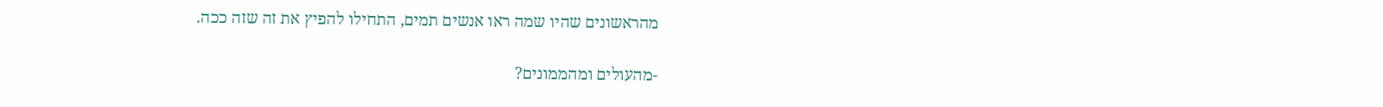מהראשונים שהיו שמה ראו אנשים תמים, התחילו להפיץ את זה שזה ככה.

-מהעולים ומהממונים?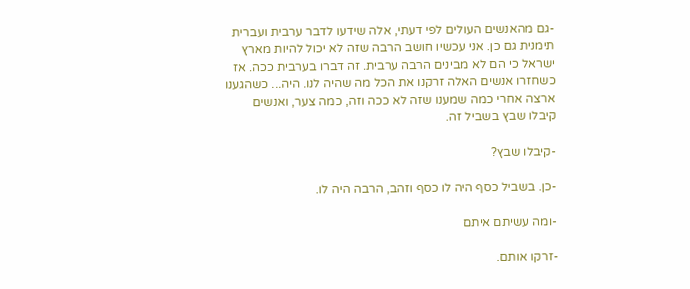-גם מהאנשים העולים לפי דעתי, אלה שידעו לדבר ערבית ועברית תימנית גם כן. אני עכשיו חושב הרבה שזה לא יכול להיות מארץ ישראל כי הם לא מבינים הרבה ערבית. זה דברו בערבית ככה. אז כשחזרו אנשים האלה זרקנו את הכל מה שהיה לנו. היה... כשהגענו ארצה אחרי כמה שמענו שזה לא ככה וזה, כמה צער, ואנשים קיבלו שבץ בשביל זה.

-קיבלו שבץ?

-כן. בשביל כסף היה לו כסף וזהב, הרבה היה לו.

-ומה עשיתם איתם

-זרקו אותם.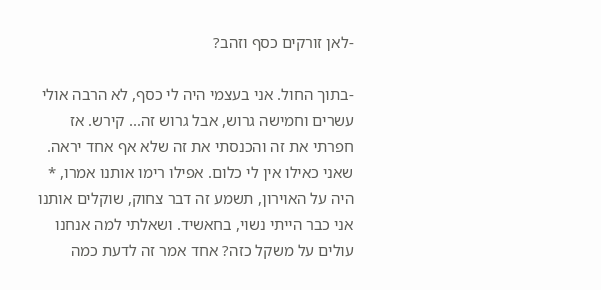-לאן זורקים כסף וזהב?

-בתוך החול. אני בעצמי היה לי כסף, לא הרבה אולי עשרים וחמישה גרוש, אבל גרוש זה... קירש. אז חפרתי את זה והכנסתי את זה שלא אף אחד יראה. שאני כאילו אין לי כלום. אפילו רימו אותנו אמרו, * היה על האוירון, תשמע זה דבר צחוק, שוקלים אותנו אני כבר הייתי נשוי, בחאשיד. ושאלתי למה אנחנו עולים על משקל כזה? אחד אמר זה לדעת כמה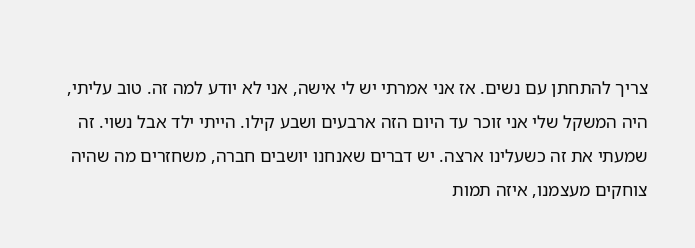צריך להתחתן עם נשים. אז אני אמרתי יש לי אישה, אני לא יודע למה זה. טוב עליתי, היה המשקל שלי אני זוכר עד היום הזה ארבעים ושבע קילו. הייתי ילד אבל נשוי. זה שמעתי את זה כשעלינו ארצה. יש דברים שאנחנו יושבים חברה, משחזרים מה שהיה צוחקים מעצמנו, איזה תמות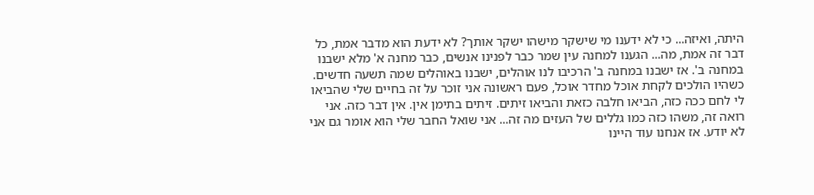היתה, ואיזה... כי לא ידענו מי שישקר מישהו ישקר אותך? לא ידעת הוא מדבר אמת, כל דבר זה אמת, מה... הגענו למחנה עין שמר כבר לפנינו אנשים, כבר מחנה א' מלא ישבנו במחנה ב'. אז ישבנו במחנה ב' הרכיבו לנו אוהלים, ישבנו באוהלים שמה תשעה חדשים. כשהיו הולכים לקחת אוכל מחדר אוכל, פעם ראשונה אני זוכר על זה בחיים שלי שהביאו לי לחם ככה כזה, הביאו חלבה כזאת והביאו זיתים. זיתים בתימן אין. אין דבר כזה. אני רואה זה, משהו כזה כמו גללים של העזים מה זה... אני שואל החבר שלי הוא אומר גם אני לא יודע. אז אנחנו עוד היינו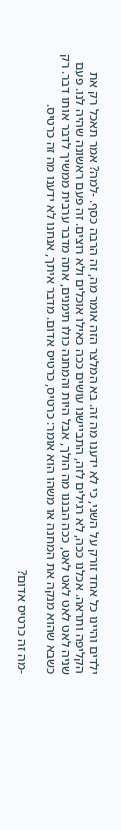ילדים והיינו כל אחד זורק על השני, כי לא ידענו מה זה. בא המלצר הזה אומר מה, זה הרבה כסף. -למה? אמר תאכל רק את הקליפה ותראה. אכלנו ככה, לא רגילים לזה, התביישנו עושים ככה כאילו אוכלים ולא רוצים. זה פעם ראשונה שהיה לנו. פעם שניה לאט לאט לאט לאט, ככה הבננו מה הולך, אבל היות והמחנה כולו תימנים, אתה מדבר ערבית ממשיך לדבר אותו דבר. רק כשבא שהוא מנקה את המחנה או משהו הוא אומר: כרטיס, כרטיס אדום. מדבר איתך, אנחנו לא ידענו מה זה כרטיס.

-מה זה כרטיס אדום?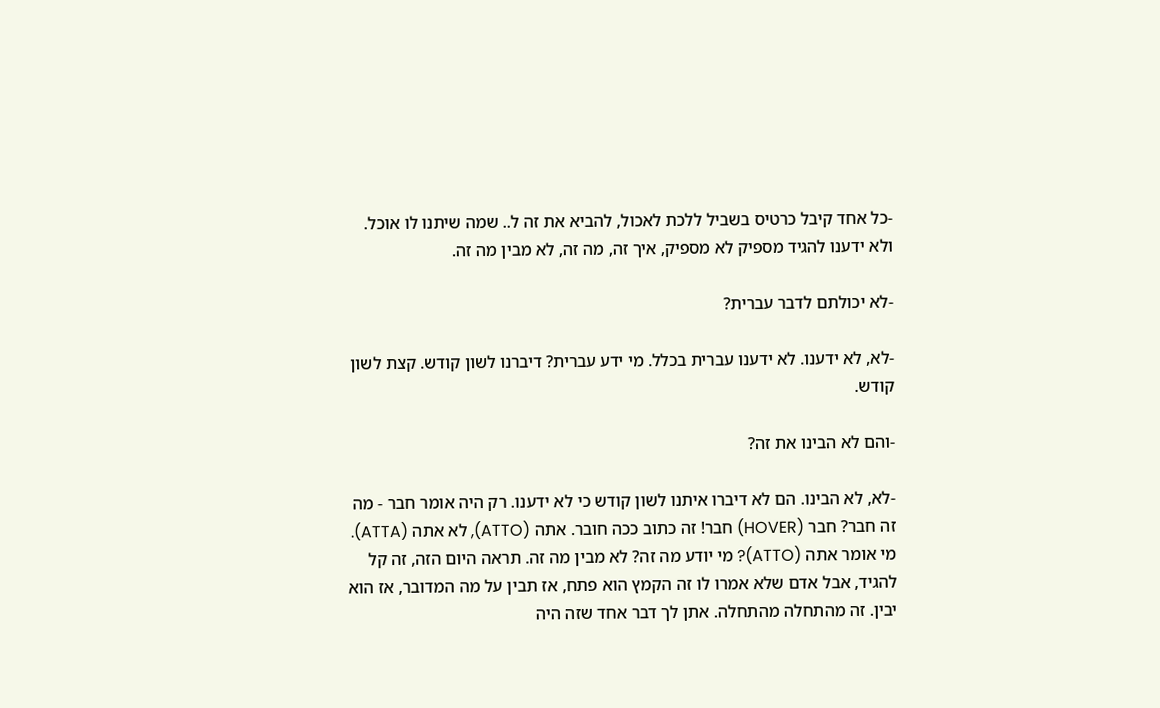-כל אחד קיבל כרטיס בשביל ללכת לאכול, להביא את זה ל.. שמה שיתנו לו אוכל. ולא ידענו להגיד מספיק לא מספיק, איך זה, מה זה, לא מבין מה זה.

-לא יכולתם לדבר עברית?

-לא, לא ידענו. לא ידענו עברית בכלל. מי ידע עברית? דיברנו לשון קודש. קצת לשון קודש.

-והם לא הבינו את זה?

-לא, לא הבינו. הם לא דיברו איתנו לשון קודש כי לא ידענו. רק היה אומר חבר - מה זה חבר? חבר (HOVER) חבר! זה כתוב ככה חובר. אתה (ATTO), לא אתה (ATTA). מי אומר אתה (ATTO)? מי יודע מה זה? לא מבין מה זה. תראה היום הזה, זה קל להגיד, אבל אדם שלא אמרו לו זה הקמץ הוא פתח, אז תבין על מה המדובר, אז הוא יבין. זה מהתחלה מהתחלה. אתן לך דבר אחד שזה היה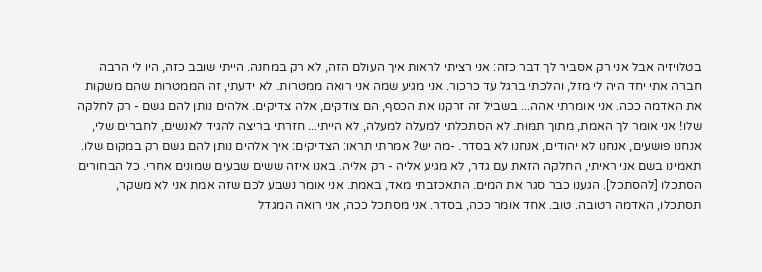בטלויזיה אבל אני רק אסביר לך דבר כזה: אני רציתי לראות איך העולם הזה, לא רק במחנה. הייתי שובב כזה, היו לי הרבה חברה אתי יחד היה לי מזל, והלכתי ברגל עד כרכור. אני מגיע שמה אני רואה ממטרות. לא ידעתי, זה הממטרות שהם משקות את האדמה ככה. אני אומרתי אהה... בשביל זה זרקנו את הכסף, הם צודקים, אלה צדיקים. אלהים נותן להם גשם - רק לחלקה שלו! אני אומר לך האמת, מתוך תמּוּת. לא הסתכלתי למעלה למעלה, לא הייתי... חזרתי בריצה להגיד לאנשים, לחברים שלי, אנחנו פושעים, אנחנו לא יהודים, אנחנו לא בסדר. -מה יש? אמרתי תראו: הצדיקים: איך אלהים נותן להם גשם רק במקום שלו. תאמינו בשם אני ראיתי, החלקה הזאת עם גדר, לא מגיע אליה - רק אליה. באנו איזה ששים שבעים שמונים אחרי. כל הבחורים הסתכלו [להסתכל]. הגענו כבר סגר את המים. התאכזבתי מאד, באמת. אני אומר נשבע לכם שזה אמת אני לא משקר, תסתכלו, האדמה רטובה. טוב. אחד אומר ככה, בסדר. אני מסתכל ככה, אני רואה המגדל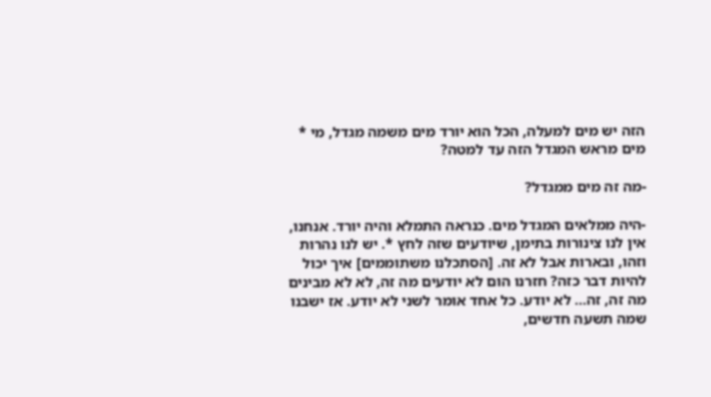הזה יש מים למעלה, הכל הוא יורד מים משמה מגדל, מי * מים מראש המגדל הזה עד למטה?

-מה זה מים ממגדל?

-היה ממלאים המגדל מים. כנראה התמלא והיה יורד. אנחנו, אין לנו צינורות בתימן, שיודעים שזה לחץ *. יש לנו נהרות וזהו, ובארות אבל לא זה. [הסתכלנו משתוממים] איך יכול להיות דבר כזה? חזרנו הום לא יודעים מה זה, לא לא מבינים מה זה, זה... לא יודע. כל אחד אומר לשני לא יודע. אז ישבנו שמה תשעה חדשים,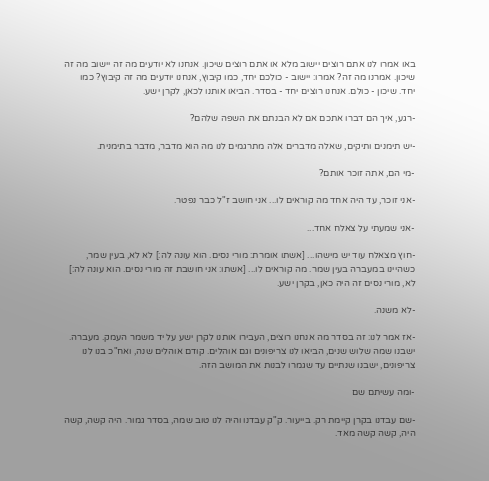באו אמרו לנו אתם רוצים יישוב מלא או אתם רוצים שיכון. אנחנו לא יודעים מה זה יישוב מה זה שיכון. אמרנו מה זה? אמרו: יישוב - כולכם יחד, כמו קיבוץ, אנחנו יודעים מה זה קיבוץ? כמו יחד. שיכון - כולם. אנחנו רוצים יחד - בסדר. הביאו אותנו לכאן, לקרן ישע.

-רגע, איך הם דברו אתכם אם לא הבנתם את השפה שלהם?

-יש תימנים ותיקים, שאלה מדברים אלה מתרגמים לנו מה הוא מדבר, מדבר בתימנית.

-מי הם, אתה זוכר אותם?

-אני זוכר, עד היה אחד מה קוראים לו... אני חושב ז"ל כבר נפטר.

-אני שמעתי על צאלח אחד...

-חוץ מצאלח עוד יש מישהו... [אשתו אומרת: מורי נסים. הוא עונה לה:] לא לא, בעין שמר, כשהיינו במעברה בעין שמר. מה קוראים לו... [אשתו: אני חושבת זה מורי נסים. הוא עונה לה:] לא, מורי נסים זה היה כאן, בקרן ישע.

-לא משנה.

-אז אמר לנו: זה בסדר מה אנחנו רוצים, העבירו אותנו לקרן ישע על יד משמר העמק. מעברה. ישבנו שמה שלוש שנים, הביאו לנו צריפונים וגם אוהלים. קודם אוהלים שנה, ואח"כ בנו לנו צריפונים, ישבנו שנתיים עד שגמרו לבנות את המושב הזה.

-ומה עשיתם שם

-שם עבדנו בקרן קיימת רק. בייעור. ק"ק עבדנו והיה לנו טוב שמה, בסדר גמור. היה קשה, קשה היה, קשה קשה מאד.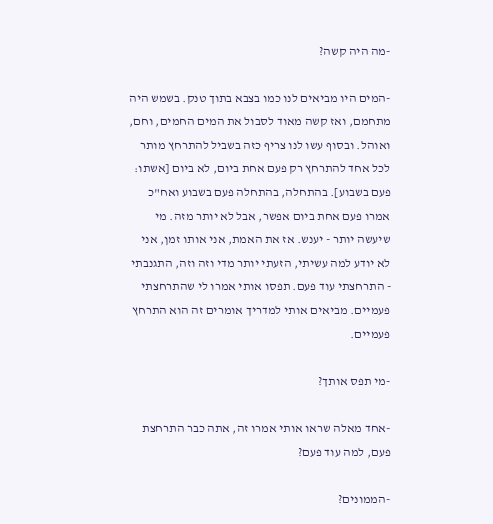-מה היה קשה?

-המים היו מביאים לנו כמו בצבא בתוך טנק. בשמש היה מתחמם, ואז קשה מאוד לסבול את המים החמים, וחם, ואוהל. ובסוף עשו לנו צריף כזה בשביל להתרחץ מותר לכל אחד להתרחץ רק פעם אחת ביום, לא ביום [אשתו: פעם בשבוע]. בהתחלה, בהתחלה פעם בשבוע ואח"כ אמרו פעם אחת ביום אפשר, אבל לא יותר מזה. מי שיעשה יותר - יענש. אז את האמת, אני אותו זמן, אני לא יודע למה עשיתי, הזעתי יותר מדי וזה וזה, התגנבתי - התרחצתי עוד פעם. תפסו אותי אמרו לי שהתרחצתי פעמיים. מביאים אותי למדריך אומרים זה הוא התרחץ פעמיים.

-מי תפס אותך?

-אחד מאלה שראו אותי אמרו זה, אתה כבר התרחצת פעם, למה עוד פעם?

-הממונים?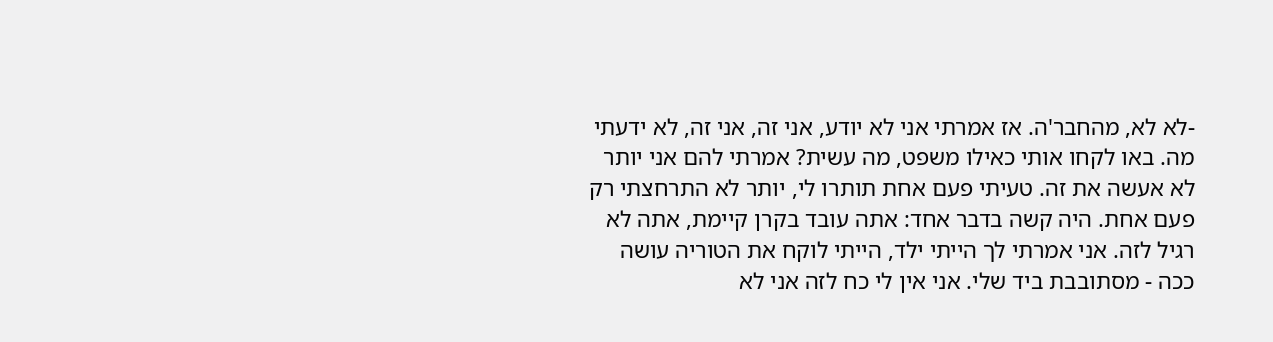-לא לא, מהחבר'ה. אז אמרתי אני לא יודע, אני זה, אני זה, לא ידעתי מה. באו לקחו אותי כאילו משפט, מה עשית? אמרתי להם אני יותר לא אעשה את זה. טעיתי פעם אחת תותרו לי, יותר לא התרחצתי רק פעם אחת. היה קשה בדבר אחד: אתה עובד בקרן קיימת, אתה לא רגיל לזה. אני אמרתי לך הייתי ילד, הייתי לוקח את הטוריה עושה ככה - מסתובבת ביד שלי. אני אין לי כח לזה אני לא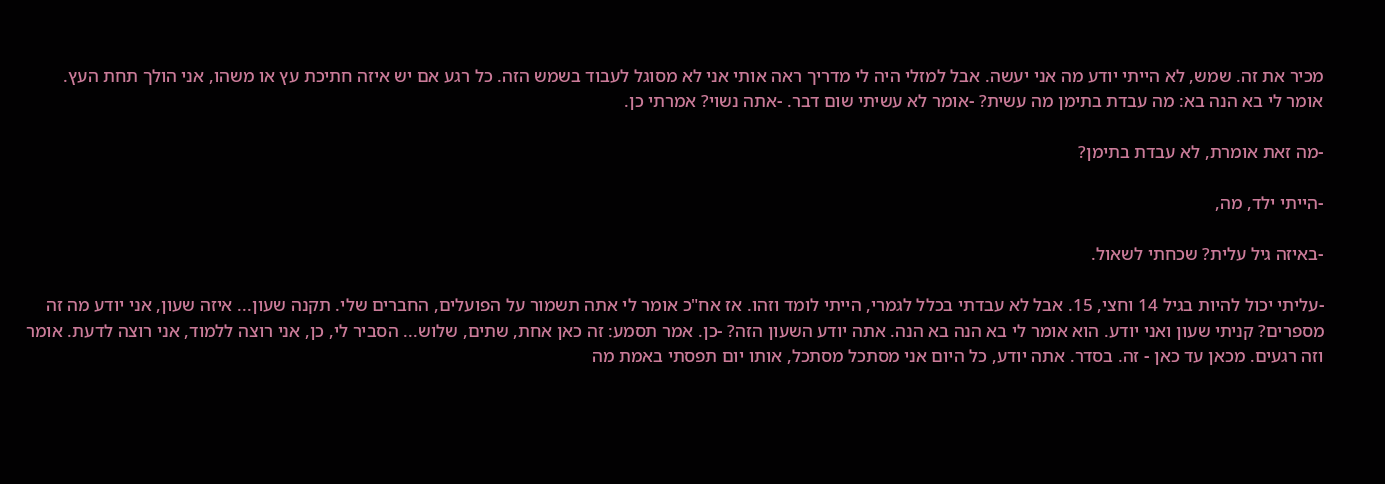מכיר את זה. שמש, לא הייתי יודע מה אני יעשה. אבל למזלי היה לי מדריך ראה אותי אני לא מסוגל לעבוד בשמש הזה. כל רגע אם יש איזה חתיכת עץ או משהו, אני הולך תחת העץ. אומר לי בא הנה בא: מה עבדת בתימן מה עשית? -אומר לא עשיתי שום דבר. -אתה נשוי? אמרתי כן.

-מה זאת אומרת, לא עבדת בתימן?

-הייתי ילד, מה,

-באיזה גיל עלית? שכחתי לשאול.

-עליתי יכול להיות בגיל 14 וחצי, 15. אבל לא עבדתי בכלל לגמרי, הייתי לומד וזהו. אז אח"כ אומר לי אתה תשמור על הפועלים, החברים שלי. תקנה שעון... איזה שעון, אני יודע מה זה מספרים? קניתי שעון ואני יודע. הוא אומר לי בא הנה בא הנה. אתה יודע השעון הזה? -כן. אמר תסמע: זה כאן אחת, שתים, שלוש... הסביר לי, כן, אני רוצה ללמוד, אני רוצה לדעת. אומר וזה רגעים. מכאן עד כאן - זה. בסדר. אתה יודע, כל היום אני מסתכל מסתכל, אותו יום תפסתי באמת מה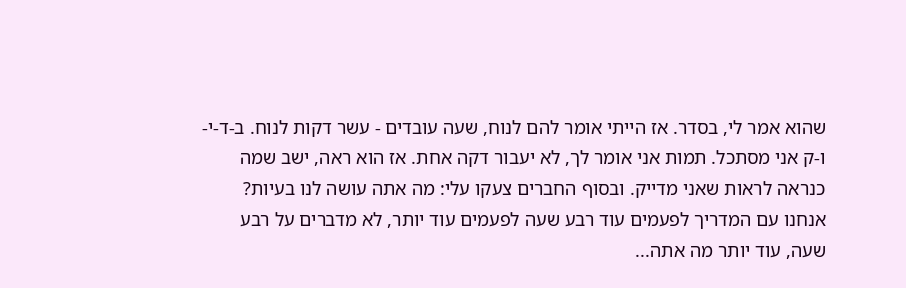שהוא אמר לי, בסדר. אז הייתי אומר להם לנוח, שעה עובדים - עשר דקות לנוח. ב-ד-י-ו-ק אני מסתכל. תמות אני אומר לך, לא יעבור דקה אחת. אז הוא ראה, ישב שמה כנראה לראות שאני מדייק. ובסוף החברים צעקו עלי: מה אתה עושה לנו בעיות? אנחנו עם המדריך לפעמים עוד רבע שעה לפעמים עוד יותר, לא מדברים על רבע שעה, עוד יותר מה אתה...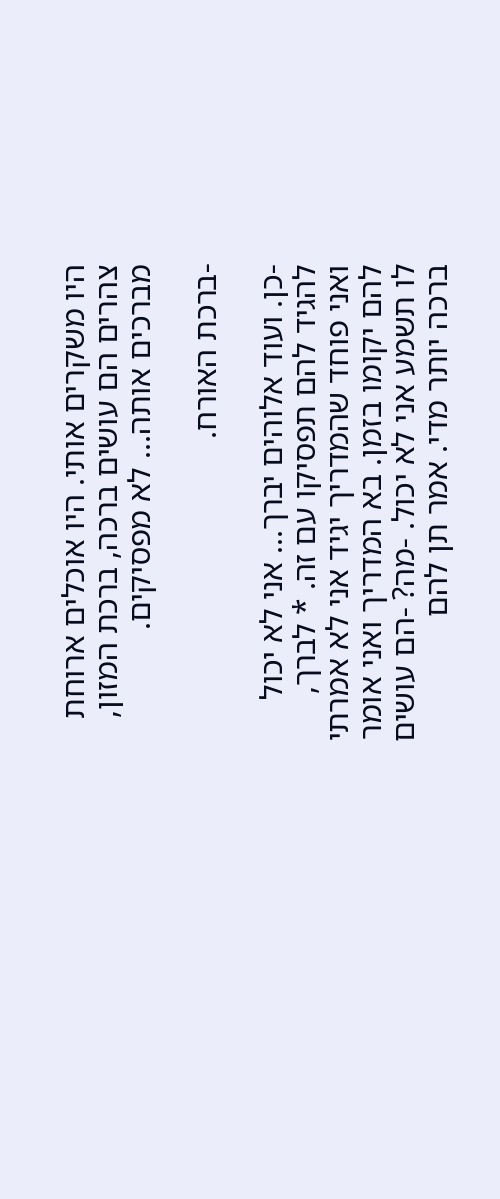היו משקרים אותי. היו אוכלים ארוחת צהרים הם עושים ברכה, ברכת המזון, מברכים אותה... לא מפסיקים.

-ברכת האורח.

-כן. ועוד אלוהים יברך... אני לא יכול להגיד להם תפסיקו עם זה. * לברך, ואני פוחד שהמדריך יגיד אני לא אמרתי להם יקומו בזמן. בא המדריך ואני אומר לו תשמע אני לא יכול. -מה? -הם עושים ברכה יותר מדי. אמר תן להם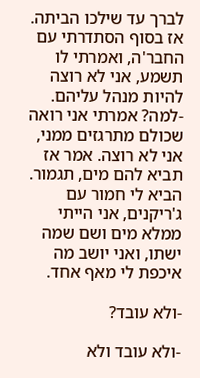לברך עד שילכו הביתה. אז בסוף הסתדרתי עם החבר'ה, ואמרתי לו תשמע, אני לא רוצה להיות מנהל עליהם. -למה? אמרתי אני רואה שכולם מתרגזים ממני, אני לא רוצה. אמר אז תביא להם מים, תגמור. הביא לי חמור עם ג'ריקנים, אני הייתי ממלא מים ושם שמה ישתו, ואני יושב מה איכפת לי מאף אחד.

-ולא עובד?

-ולא עובד ולא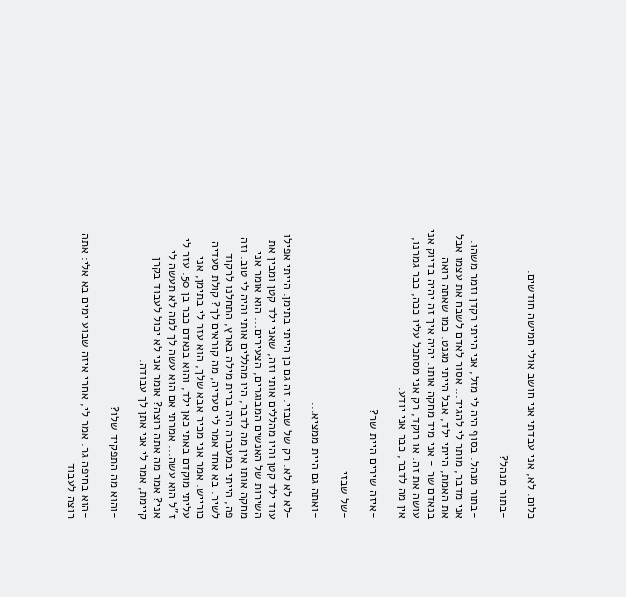כלום. לא, אני עבדתי אני חושב אולי חמישה חודשים.

-בתור מנהל?

-בתור מנהל. בסוף היה לי מזל, אני הייתי רקדן וזמר משהו. אני מדבר, מותר לי להגיד... אסור לאדם לשבח את עצמו אבל את האמת, הייתי ילד, אבל הייתי מגנט. כמו שאתה רואה בנאדם שר - אני מיד מחקה אותו. יהיה איך זה יהיה בדיוק אני עושה את זה. או רוקד, רק אני מסתכל עליו ככה, כבר גמרנו, אין מה לדבר, כבר אני יודע.

-איזה שירים היית שר?

-של שבזי

-ואתה גם היית ממציא...

-לא לא לא. רק של שבזי. זה גם כן הייתי בתימן. הייתי אפילו עוד ילד קטן והיו מהללים אותי וזה, שאני ילד קטן ומבין את השירות של האנשים המבוגרים, הצעירים... הוא אומר אני מחקה אותו אין מה לדבר, היו מהללים אותי והיה לי טוב. וזה פה, הייתי במעברה היה ברית מילה בארץ, התחלנו לרקוד לשיר. בא אחד אמר לי סעדיה, מה קוראים לך? קולת סעדיה כורייש. אמר אני מכיר אבא שלך, הוא עזר לי בתימן, אני עליתי מוקדם באתי כאן ילד, והוא בנאדם כבר בן 50. עזר לי ז"ל הוא עשה... אמרתי אם הוא עשה לך למה לא תעשה לי אני? אמר מה אתה רוצה? אומר אני לא יכול לעבוד בקרן קיימת, אמר לי אני אתן לך עבודה.

-והוא מה התפקיד שלו?

-הוא בחיפה גר. אמר לי, אחרי איזה שבוע ימים בא אלי: אתה רוצה לעבוד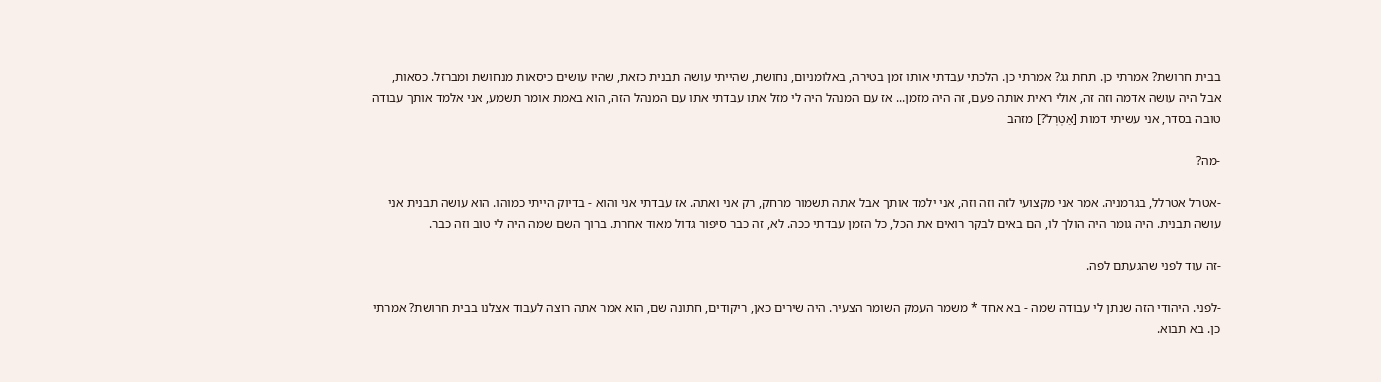בבית חרושת? אמרתי כן. תחת גג? אמרתי כן. הלכתי עבדתי אותו זמן בטירה, באלומניום, נחושת, שהייתי עושה תבנית כזאת, שהיו עושים כיסאות מנחושת ומברזל. כסאות, אבל היה עושה אדמה וזה זה, אולי ראית אותה פעם, זה היה מזמן... אז עם המנהל היה לי מזל אתו עבדתי אתו עם המנהל הזה, הוא באמת אומר תשמע, אני אלמד אותך עבודה טובה בסדר, אני עשיתי דמות [אַטְרְל?] מזהב

-מה?

-אטרל אטרלל, בגרמניה. אמר אני מקצועי לזה וזה וזה, אני ילמד אותך אבל אתה תשמור מרחק, רק אני ואתה. אז עבדתי אני והוא - בדיוק הייתי כמוהו. הוא עושה תבנית אני עושה תבנית. היה גומר היה הולך לו, הם באים לבקר רואים את הכל, כל הזמן עבדתי ככה. לא, זה כבר סיפור גדול מאוד אחרת. ברוך השם שמה היה לי טוב וזה כבר.

-זה עוד לפני שהגעתם לפה.

-לפני. היהודי הזה שנתן לי עבודה שמה - בא אחד * משמר העמק השומר הצעיר. היה שירים כאן, ריקודים, חתונה שם, הוא אמר אתה רוצה לעבוד אצלנו בבית חרושת? אמרתי כן. בא תבוא.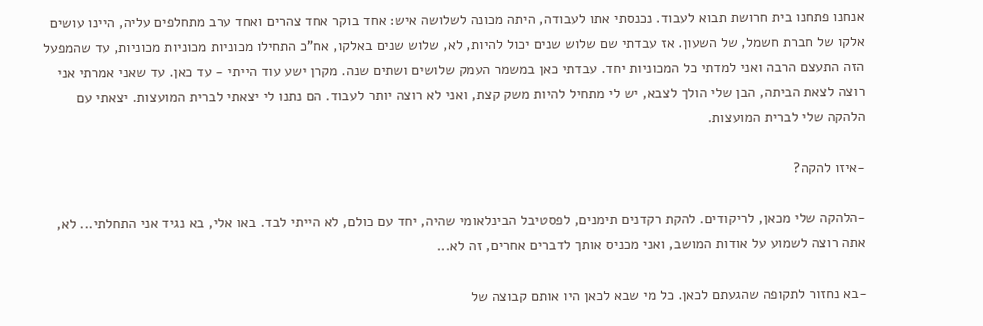אנחנו פתחנו בית חרושת תבוא לעבוד. נכנסתי אתו לעבודה, היתה מכונה לשלושה איש: אחד בוקר אחד צהרים ואחד ערב מתחלפים עליה, היינו עושים אלקו של חברת חשמל, של השעון. אז עבדתי שם שלוש שנים יכול להיות, לא, שלוש שנים באלקו, אח"כ התחילו מכוניות מכוניות מכוניות, עד שהמפעל הזה התעצם הרבה ואני למדתי כל המכוניות יחד. עבדתי כאן במשמר העמק שלושים ושתים שנה. מקרן ישע עוד הייתי - עד כאן. עד שאני אמרתי אני רוצה לצאת הביתה, הבן שלי הולך לצבא, יש לי מתחיל להיות משק קצת, ואני לא רוצה יותר לעבוד. הם נתנו לי יצאתי לברית המועצות. יצאתי עם הלהקה שלי לברית המועצות.

-איזו להקה?

-הלהקה שלי מכאן, לריקודים. להקת רקדנים תימנים, לפסטיבל הבינלאומי שהיה, יחד עם כולם, לא הייתי לבד. באו אלי, בא נגיד אני התחלתי... לא, אתה רוצה לשמוע על אודות המושב, ואני מכניס אותך לדברים אחרים, זה לא...

-בא נחזור לתקופה שהגעתם לכאן. כל מי שבא לכאן היו אותם קבוצה של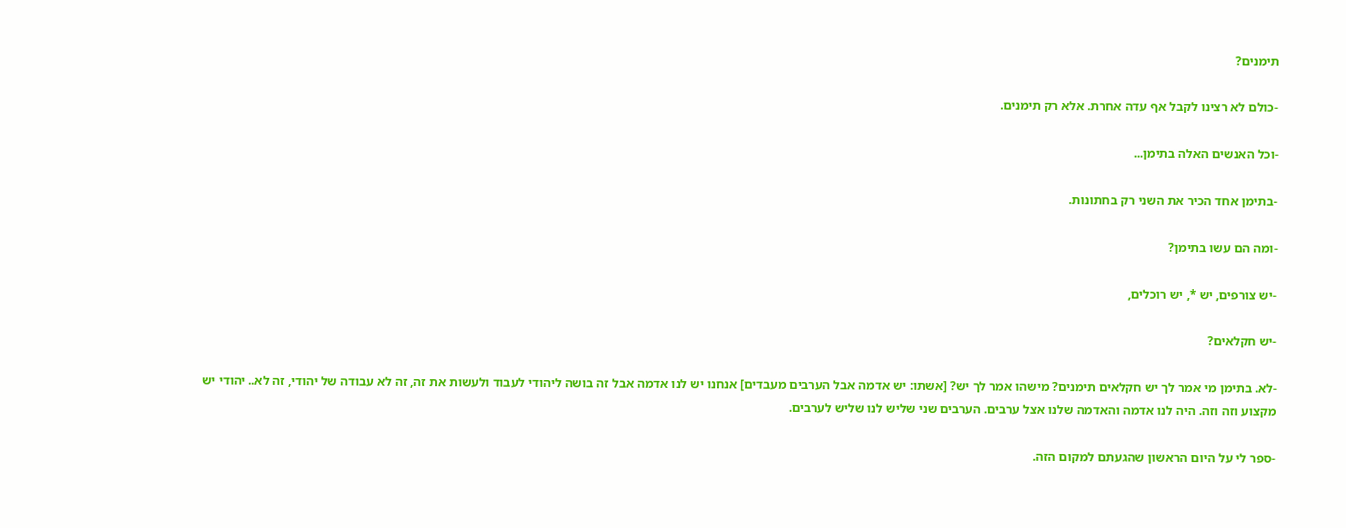תימנים?

-כולם לא רצינו לקבל אף עדה אחרת. אלא רק תימנים.

-וכל האנשים האלה בתימן...

-בתימן אחד הכיר את השני רק בחתונות.

-ומה הם עשו בתימן?

-יש צורפים, יש *, יש רוכלים,

-יש חקלאים?

-לא. בתימן מי אמר לך יש חקלאים תימנים? מישהו אמר לך יש? [אשתו: יש אדמה אבל הערבים מעבדים] אנחנו יש לנו אדמה אבל זה בושה ליהודי לעבוד ולעשות את זה, זה לא עבודה של יהודי, זה לא.. יהודי יש מקצוע וזה וזה. היה לנו אדמה והאדמה שלנו אצל ערבים. הערבים שני שליש לנו שליש לערבים.

-ספר לי על היום הראשון שהגעתם למקום הזה.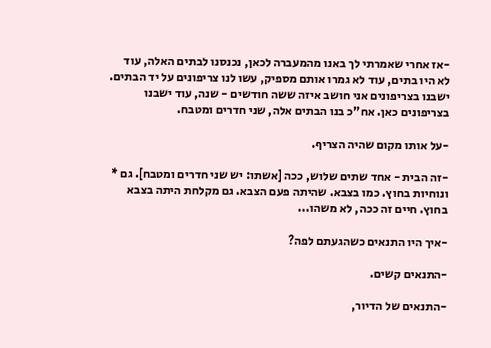-אז אחרי שאמרתי לך באנו מהמעברה לכאן, נכנסנו לבתים האלה, עוד לא היו בתים, עוד לא גמרו אותם מספיק, עשו לנו צריפונים על יד הבתים. ישבנו בצריפונים אני חושב איזה ששה חודשים - שנה, עוד ישבנו בצריפונים כאן. אח"כ בנו הבתים אלה, שני חדרים ומטבח.

-על אותו מקום שהיה הצריף.

-זה הבית - אחד שתים שלוש, ככה [אשתו: יש שני חדרים ומטבח]. גם * ונוחיות בחוץ. כמו בצבא. שהיתה פעם הצבא. גם מקלחת היתה בצבא בחוץ. חיים זה ככה, לא משהו...

-איך היו התנאים כשהגעתם לפה?

-התנאים קשים.

-התנאים של הדיור,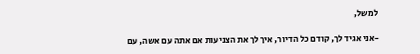למשל,

-אני אגיד לך, קודם כל הדיור, איך לך את הצניעות אם אתה עם אשה, עם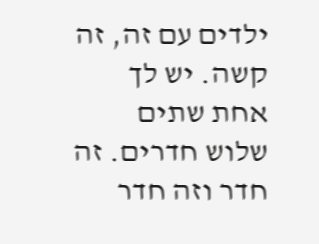ילדים עם זה, זה קשה. יש לך אחת שתים שלוש חדרים. זה חדר וזה חדר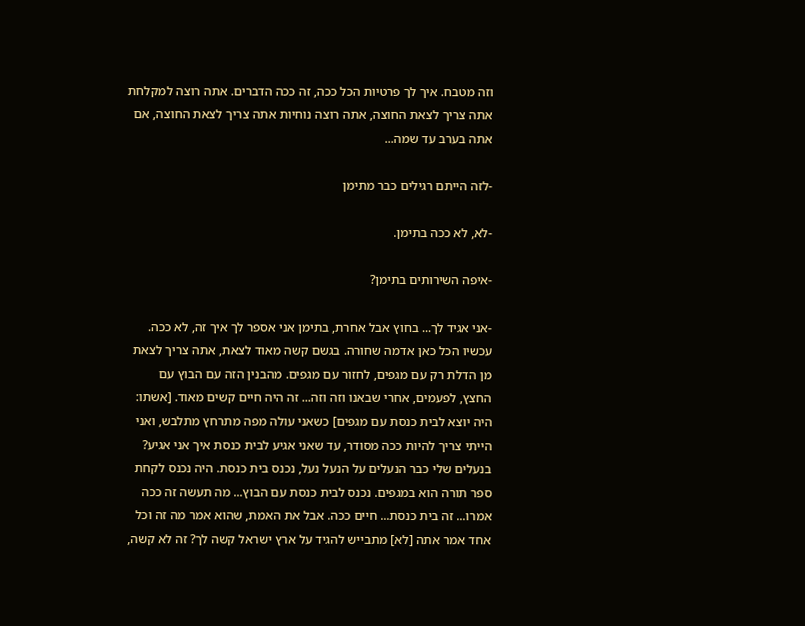וזה מטבח. איך לך פרטיות הכל ככה, זה ככה הדברים. אתה רוצה למקלחת אתה צריך לצאת החוצה, אתה רוצה נוחיות אתה צריך לצאת החוצה, אם אתה בערב עד שמה...

-לזה הייתם רגילים כבר מתימן

-לא, לא ככה בתימן.

-איפה השירותים בתימן?

-אני אגיד לך... בחוץ אבל אחרת, בתימן אני אספר לך איך זה, לא ככה. עכשיו הכל כאן אדמה שחורה. בגשם קשה מאוד לצאת, אתה צריך לצאת מן הדלת רק עם מגפים, לחזור עם מגפים. מהבנין הזה עם הבוץ עם החצץ, לפעמים, אחרי שבאנו וזה וזה... זה היה חיים קשים מאוד. [אשתו: היה יוצא לבית כנסת עם מגפים] כשאני עולה מפה מתרחץ מתלבש, ואני הייתי צריך להיות ככה מסודר, עד שאני אגיע לבית כנסת איך אני אגיע? בנעלים שלי כבר הנעלים על הנעל נעל, נכנס בית כנסת. היה נכנס לקחת ספר תורה הוא במגפים. נכנס לבית כנסת עם הבוץ... מה תעשה זה ככה אמרו... זה בית כנסת... חיים ככה. אבל את האמת, שהוא אמר מה זה וכל אחד אמר אתה [לא] מתבייש להגיד על ארץ ישראל קשה לך? זה לא קשה,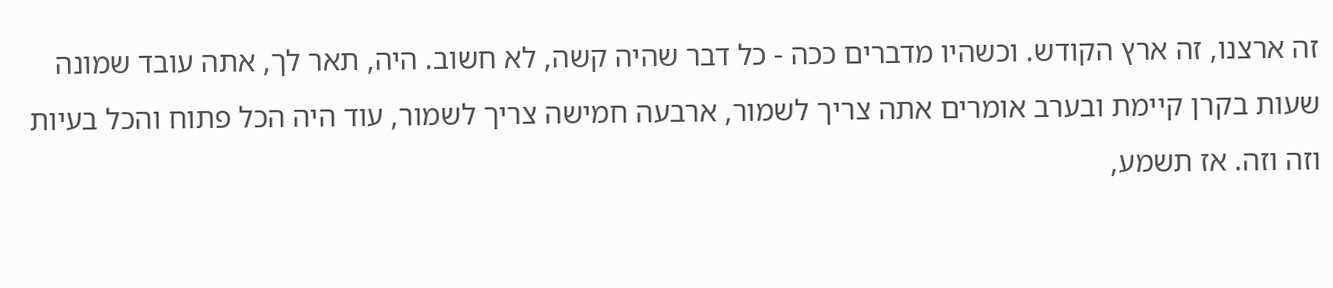זה ארצנו, זה ארץ הקודש. וכשהיו מדברים ככה - כל דבר שהיה קשה, לא חשוב. היה, תאר לך, אתה עובד שמונה שעות בקרן קיימת ובערב אומרים אתה צריך לשמור, ארבעה חמישה צריך לשמור, עוד היה הכל פתוח והכל בעיות וזה וזה. אז תשמע,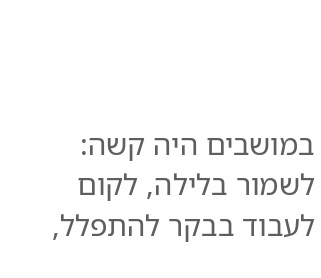במושבים היה קשה: לשמור בלילה, לקום לעבוד בבקר להתפלל,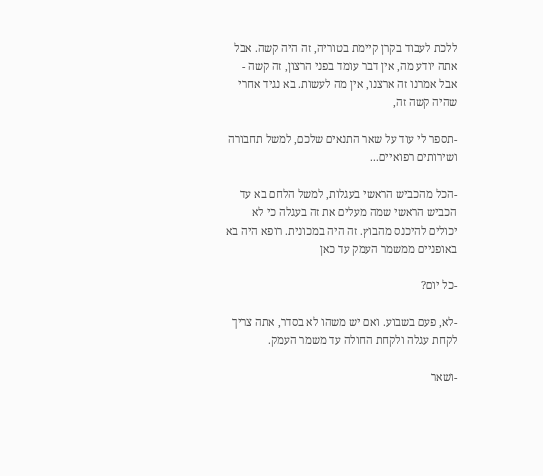ללכת לעבוד בקרן קיימת בטוריה, זה היה קשה. אבל אתה יודע מה, אין דבר עומד בפני הרצון, זה קשה - אבל אמרנו זה ארצנו, אין מה לעשות. בא נגיד אחרי שהיה קשה זה,

-תספר לי עוד על שאר התנאים שלכם, למשל תחבורה ושירותים רפואיים...

-הכל מהכביש הראשי בעגלות, למשל הלחם בא עד הכביש הראשי שמה מעלים את זה בעגלה כי לא יכולים להיכנס מהבוץ. זה היה במכונית. רופא היה בא באופניים ממשמר העמק עד כאן

-כל יום?

-לא, פעם בשבוע. ואם יש משהו לא בסדר, אתה צריך לקחת עגלה ולקחת החולה עד משמר העמק.

-ושאר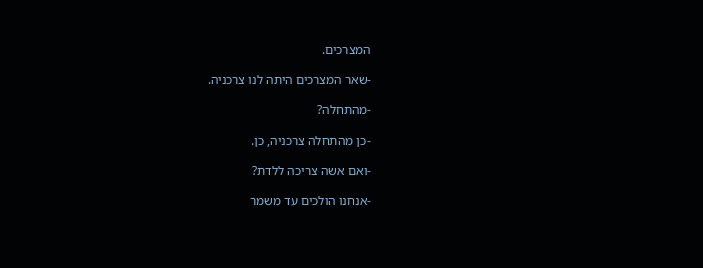המצרכים.

-שאר המצרכים היתה לנו צרכניה.

-מהתחלה?

-כן מהתחלה צרכניה, כן.

-ואם אשה צריכה ללדת?

-אנחנו הולכים עד משמר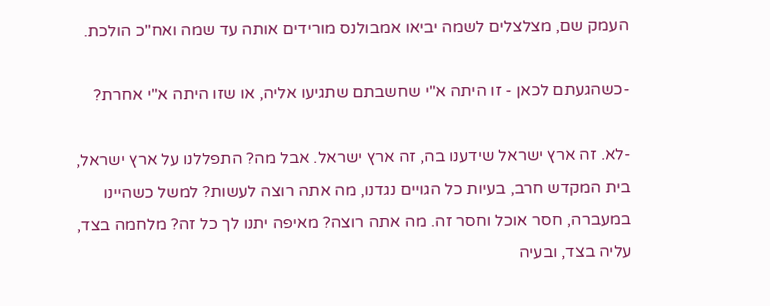העמק שם, מצלצלים לשמה יביאו אמבולנס מורידים אותה עד שמה ואח"כ הולכת.

-כשהגעתם לכאן - זו היתה א"י שחשבתם שתגיעו אליה, או שזו היתה א"י אחרת?

-לא. זה ארץ ישראל שידענו בה, זה ארץ ישראל. אבל מה? התפללנו על ארץ ישראל, בית המקדש חרב, בעיות כל הגויים נגדנו, מה אתה רוצה לעשות? למשל כשהיינו במעברה, חסר אוכל וחסר זה. מה אתה רוצה? מאיפה יתנו לך כל זה? מלחמה בצד, עליה בצד, ובעיה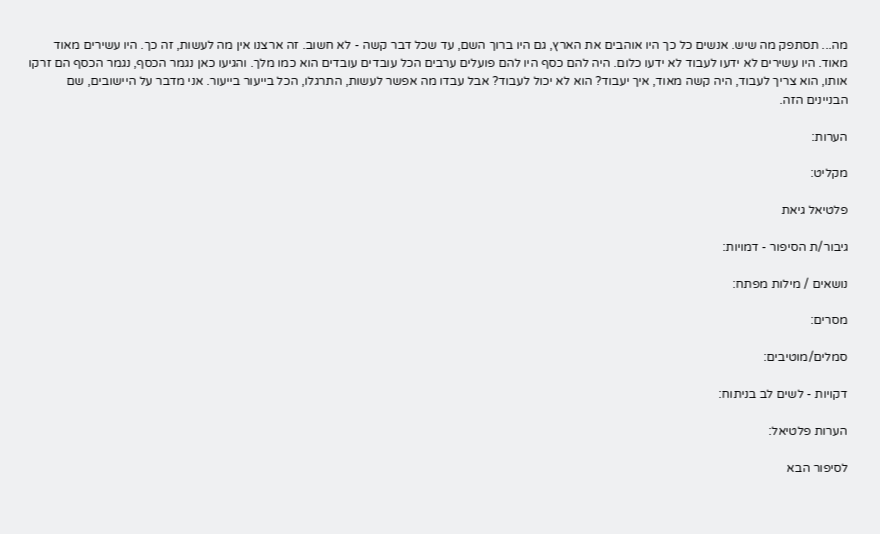מה... תסתפק מה שיש. אנשים כל כך היו אוהבים את הארץ, גם היו ברוך השם, עד שכל דבר קשה - לא חשוב. זה ארצנו אין מה לעשות, זה כך. היו עשירים מאוד מאוד. היו עשירים לא ידעו לעבוד לא ידעו כלום. היה להם כסף היו להם פועלים ערבים הכל עובדים עובדים הוא כמו מלך. והגיעו כאן נגמר הכסף, נגמר הכסף הם זרקו אותו, הוא צריך לעבוד, היה קשה מאוד, איך יעבוד? הוא לא יכול לעבוד? אבל עבדו מה אפשר לעשות, התרגלו, הכל בייעור בייעור. אני מדבר על היישובים, שם הבניינים הזה.

הערות:

מקליט:

פלטיאל גיאת

גיבור/ת הסיפור - דמויות:

נושאים / מילות מפתח:

מסרים:

סמלים/מוטיבים:

דקויות - לשים לב בניתוח:

הערות פלטיאל:

לסיפור הבא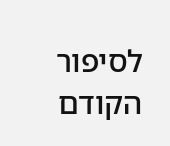לסיפור הקודם